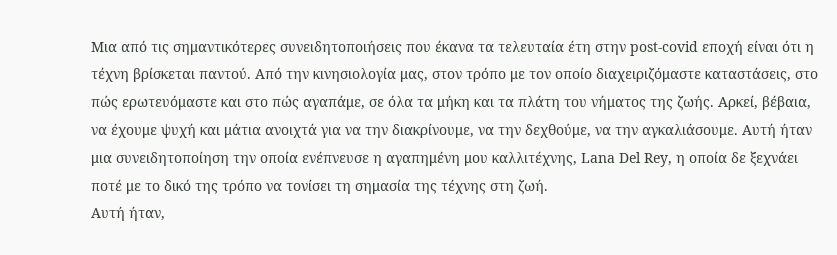Μια από τις σημαντικότερες συνειδητοποιήσεις που έκανα τα τελευταία έτη στην post-covid εποχή είναι ότι η τέχνη βρίσκεται παντού. Από την κινησιολογία μας, στον τρόπο με τον οποίο διαχειριζόμαστε καταστάσεις, στο πώς ερωτευόμαστε και στο πώς αγαπάμε, σε όλα τα μήκη και τα πλάτη του νήματος της ζωής. Αρκεί, βέβαια, να έχουμε ψυχή και μάτια ανοιχτά για να την διακρίνουμε, να την δεχθούμε, να την αγκαλιάσουμε. Αυτή ήταν μια συνειδητοποίηση την οποία ενέπνευσε η αγαπημένη μου καλλιτέχνης, Lana Del Rey, η οποία δε ξεχνάει ποτέ με το δικό της τρόπο να τονίσει τη σημασία της τέχνης στη ζωή.
Αυτή ήταν,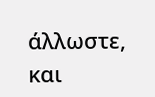άλλωστε, και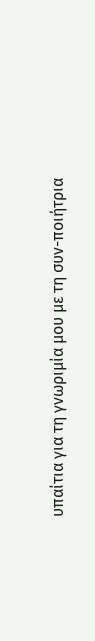υπαίτια για τη γνωριμία μου με τη συν-ποιήτρια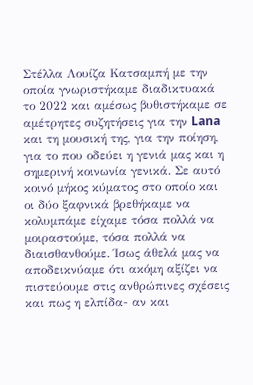Στέλλα Λουίζα Κατσαμπή με την οποία γνωριστήκαμε διαδικτυακά το 2022 και αμέσως βυθιστήκαμε σε αμέτρητες συζητήσεις για την Lana και τη μουσική της, για την ποίηση, για το που οδεύει η γενιά μας και η σημερινή κοινωνία γενικά. Σε αυτό κοινό μήκος κύματος στο οποίο και οι δύο ξαφνικά βρεθήκαμε να κολυμπάμε είχαμε τόσα πολλά να μοιραστούμε, τόσα πολλά να διαισθανθούμε. Ίσως άθελά μας να αποδεικνύαμε ότι ακόμη αξίζει να πιστεύουμε στις ανθρώπινες σχέσεις και πως η ελπίδα- αν και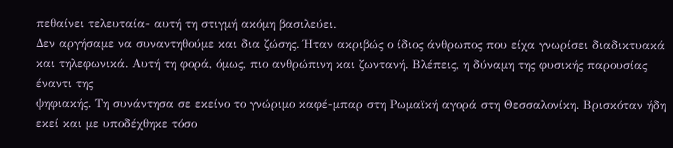πεθαίνει τελευταία- αυτή τη στιγμή ακόμη βασιλεύει.
Δεν αργήσαμε να συναντηθούμε και δια ζώσης. Ήταν ακριβώς ο ίδιος άνθρωπος που είχα γνωρίσει διαδικτυακά και τηλεφωνικά. Αυτή τη φορά, όμως, πιο ανθρώπινη και ζωντανή. Βλέπεις, η δύναμη της φυσικής παρουσίας έναντι της
ψηφιακής. Τη συνάντησα σε εκείνο το γνώριμο καφέ-μπαρ στη Ρωμαϊκή αγορά στη Θεσσαλονίκη. Βρισκόταν ήδη εκεί και με υποδέχθηκε τόσο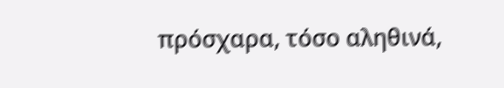πρόσχαρα, τόσο αληθινά,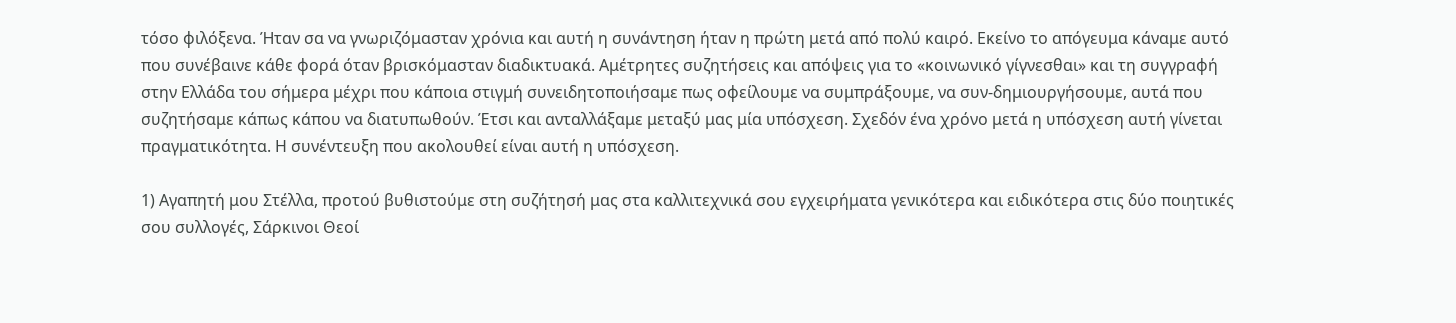τόσο φιλόξενα. Ήταν σα να γνωριζόμασταν χρόνια και αυτή η συνάντηση ήταν η πρώτη μετά από πολύ καιρό. Εκείνο το απόγευμα κάναμε αυτό που συνέβαινε κάθε φορά όταν βρισκόμασταν διαδικτυακά. Αμέτρητες συζητήσεις και απόψεις για το «κοινωνικό γίγνεσθαι» και τη συγγραφή στην Ελλάδα του σήμερα μέχρι που κάποια στιγμή συνειδητοποιήσαμε πως οφείλουμε να συμπράξουμε, να συν-δημιουργήσουμε, αυτά που συζητήσαμε κάπως κάπου να διατυπωθούν. Έτσι και ανταλλάξαμε μεταξύ μας μία υπόσχεση. Σχεδόν ένα χρόνο μετά η υπόσχεση αυτή γίνεται πραγματικότητα. Η συνέντευξη που ακολουθεί είναι αυτή η υπόσχεση.

1) Αγαπητή μου Στέλλα, προτού βυθιστούμε στη συζήτησή μας στα καλλιτεχνικά σου εγχειρήματα γενικότερα και ειδικότερα στις δύο ποιητικές σου συλλογές, Σάρκινοι Θεοί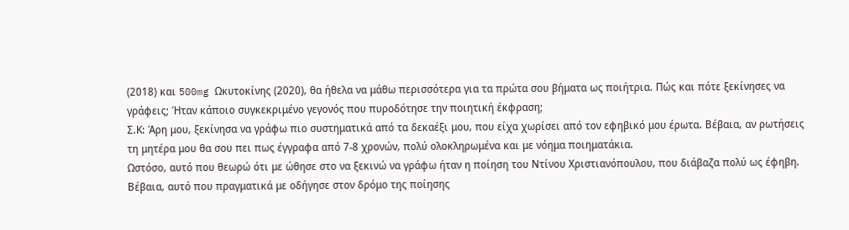(2018) και 500mg Ωκυτοκίνης (2020), θα ήθελα να μάθω περισσότερα για τα πρώτα σου βήματα ως ποιήτρια. Πώς και πότε ξεκίνησες να γράφεις; Ήταν κάποιο συγκεκριμένο γεγονός που πυροδότησε την ποιητική έκφραση;
Σ.Κ: Άρη μου, ξεκίνησα να γράφω πιο συστηματικά από τα δεκαέξι μου, που είχα χωρίσει από τον εφηβικό μου έρωτα. Βέβαια, αν ρωτήσεις τη μητέρα μου θα σου πει πως έγγραφα από 7-8 χρονών, πολύ ολοκληρωμένα και με νόημα ποιηματάκια.
Ωστόσο, αυτό που θεωρώ ότι με ώθησε στο να ξεκινώ να γράφω ήταν η ποίηση του Ντίνου Χριστιανόπουλου, που διάβαζα πολύ ως έφηβη. Βέβαια, αυτό που πραγματικά με οδήγησε στον δρόμο της ποίησης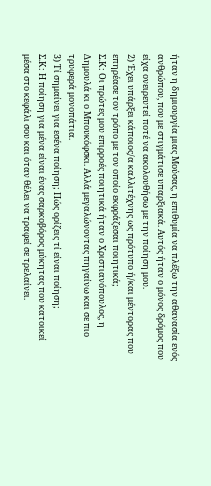ήταν η δημιουργία μιας Μούσας, η επιθυμία να πλέξω την αθανασία ενός ανθρώπου, που με στιγμάτισε υπαρξιακά. Αυτός ήταν ο μόνος δρόμος που είχα ονειρευτεί ποτέ να ακολουθήσω με την ποίηση μου.
2) Έχει υπάρξει κάποιος/α καλλιτέχνης ως πρότυπο ή/και μέντορας που επηρέασε τον τρόπο με τον οποίο εκφράζεσαι ποιητικά;
Σ.Κ: Οι πρώτες μου επιρροές ποιητικά ήταν ο Χριστιανόπουλος, η Δημουλά κι ο Μπουκόφσκι. Αλλά μεγαλώνοντας πηγαίνω και σε πιο τρυφερά μονοπάτια.
3) Τί σημαίνει για εσένα ποίηση; Πώς ορίζεις τί είναι ποίηση;
Σ.Κ: Η ποίηση για μένα είναι ένας σαρκοβόρος μύκητας που κατοικεί μέσα στο κεφάλι σου και όταν θέλει να τραφεί σε τρελαίνει.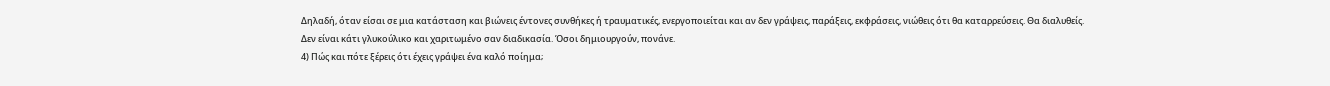Δηλαδή, όταν είσαι σε μια κατάσταση και βιώνεις έντονες συνθήκες ή τραυματικές, ενεργοποιείται και αν δεν γράψεις, παράξεις, εκφράσεις, νιώθεις ότι θα καταρρεύσεις. Θα διαλυθείς. Δεν είναι κάτι γλυκούλικο και χαριτωμένο σαν διαδικασία. Όσοι δημιουργούν, πονάνε.
4) Πώς και πότε ξέρεις ότι έχεις γράψει ένα καλό ποίημα;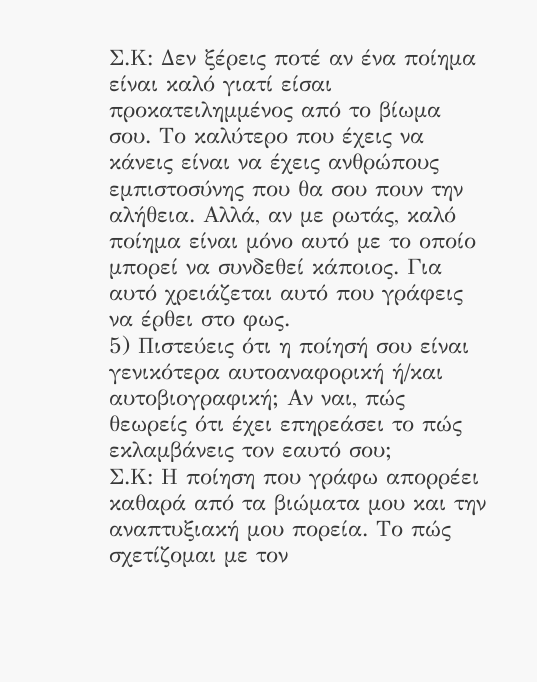Σ.Κ: Δεν ξέρεις ποτέ αν ένα ποίημα είναι καλό γιατί είσαι προκατειλημμένος από το βίωμα σου. Το καλύτερο που έχεις να κάνεις είναι να έχεις ανθρώπους εμπιστοσύνης που θα σου πουν την αλήθεια. Αλλά, αν με ρωτάς, καλό ποίημα είναι μόνο αυτό με το οποίο μπορεί να συνδεθεί κάποιος. Για αυτό χρειάζεται αυτό που γράφεις να έρθει στο φως.
5) Πιστεύεις ότι η ποίησή σου είναι γενικότερα αυτοαναφορική ή/και αυτοβιογραφική; Αν ναι, πώς θεωρείς ότι έχει επηρεάσει το πώς εκλαμβάνεις τον εαυτό σου;
Σ.Κ: Η ποίηση που γράφω απορρέει καθαρά από τα βιώματα μου και την αναπτυξιακή μου πορεία. Το πώς σχετίζομαι με τον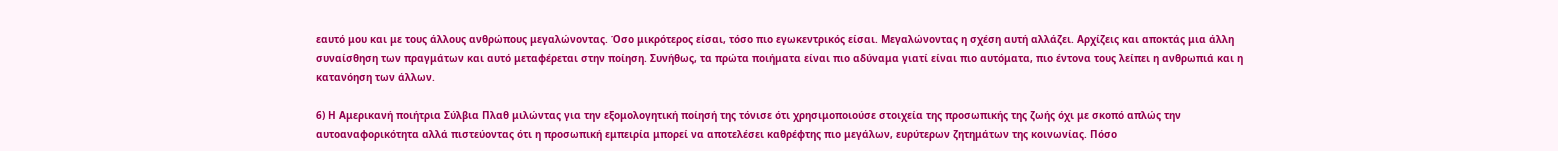εαυτό μου και με τους άλλους ανθρώπους μεγαλώνοντας. Όσο μικρότερος είσαι, τόσο πιο εγωκεντρικός είσαι. Μεγαλώνοντας η σχέση αυτή αλλάζει. Αρχίζεις και αποκτάς μια άλλη συναίσθηση των πραγμάτων και αυτό μεταφέρεται στην ποίηση. Συνήθως, τα πρώτα ποιήματα είναι πιο αδύναμα γιατί είναι πιο αυτόματα, πιο έντονα τους λείπει η ανθρωπιά και η κατανόηση των άλλων.

6) Η Αμερικανή ποιήτρια Σύλβια Πλαθ μιλώντας για την εξομολογητική ποίησή της τόνισε ότι χρησιμοποιούσε στοιχεία της προσωπικής της ζωής όχι με σκοπό απλώς την αυτοαναφορικότητα αλλά πιστεύοντας ότι η προσωπική εμπειρία μπορεί να αποτελέσει καθρέφτης πιο μεγάλων, ευρύτερων ζητημάτων της κοινωνίας. Πόσο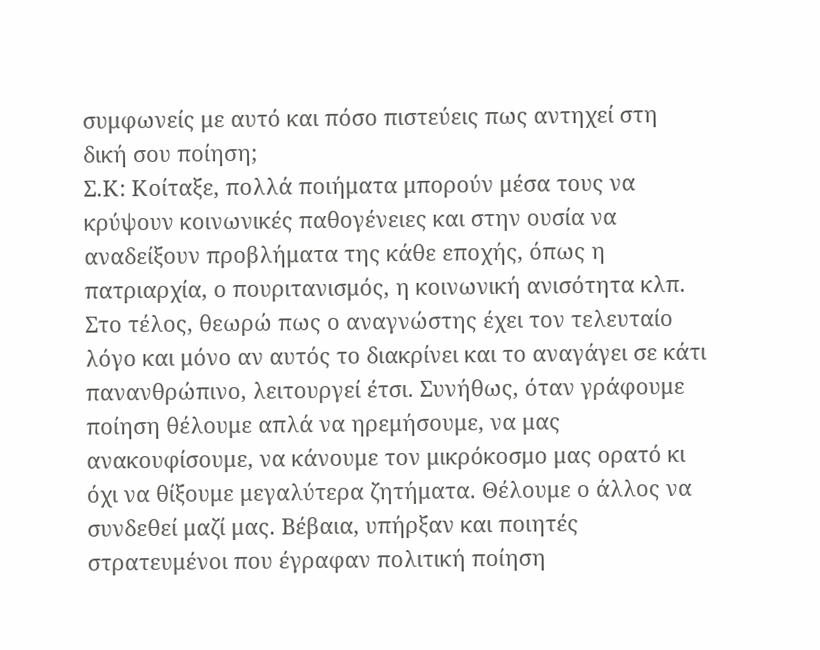συμφωνείς με αυτό και πόσο πιστεύεις πως αντηχεί στη δική σου ποίηση;
Σ.Κ: Κοίταξε, πολλά ποιήματα μπορούν μέσα τους να κρύψουν κοινωνικές παθογένειες και στην ουσία να αναδείξουν προβλήματα της κάθε εποχής, όπως η πατριαρχία, ο πουριτανισμός, η κοινωνική ανισότητα κλπ. Στο τέλος, θεωρώ πως ο αναγνώστης έχει τον τελευταίο λόγο και μόνο αν αυτός το διακρίνει και το αναγάγει σε κάτι
πανανθρώπινο, λειτουργεί έτσι. Συνήθως, όταν γράφουμε ποίηση θέλουμε απλά να ηρεμήσουμε, να μας ανακουφίσουμε, να κάνουμε τον μικρόκοσμο μας ορατό κι όχι να θίξουμε μεγαλύτερα ζητήματα. Θέλουμε ο άλλος να συνδεθεί μαζί μας. Βέβαια, υπήρξαν και ποιητές στρατευμένοι που έγραφαν πολιτική ποίηση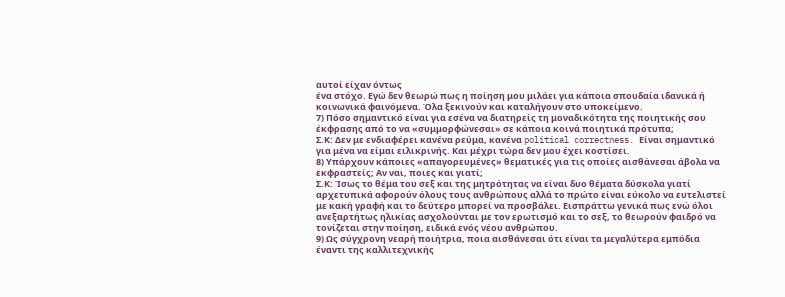αυτοί είχαν όντως
ένα στόχο. Εγώ δεν θεωρώ πως η ποίηση μου μιλάει για κάποια σπουδαία ιδανικά ή κοινωνικά φαινόμενα. Όλα ξεκινούν και καταλήγουν στο υποκείμενο.
7) Πόσο σημαντικό είναι για εσένα να διατηρείς τη μοναδικότητα της ποιητικής σου έκφρασης από το να «συμμορφώνεσαι» σε κάποια κοινά ποιητικά πρότυπα;
Σ.Κ: Δεν με ενδιαφέρει κανένα ρεύμα, κανένα political correctness. Είναι σημαντικό για μένα να είμαι ειλικρινής. Και μέχρι τώρα δεν μου έχει κοστίσει.
8) Υπάρχουν κάποιες «απαγορευμένες» θεματικές για τις οποίες αισθάνεσαι άβολα να εκφραστείς; Αν ναι, ποιες και γιατί;
Σ.Κ: Ίσως το θέμα του σεξ και της μητρότητας να είναι δυο θέματα δύσκολα γιατί αρχετυπικά αφορούν όλους τους ανθρώπους αλλά το πρώτο είναι εύκολο να ευτελιστεί με κακή γραφή και το δεύτερο μπορεί να προσβάλει. Εισπράττω γενικά πως ενώ όλοι ανεξαρτήτως ηλικίας ασχολούνται με τον ερωτισμό και το σεξ, το θεωρούν φαιδρό να τονίζεται στην ποίηση, ειδικά ενός νέου ανθρώπου.
9) Ως σύγχρονη νεαρή ποιήτρια, ποια αισθάνεσαι ότι είναι τα μεγαλύτερα εμπόδια έναντι της καλλιτεχνικής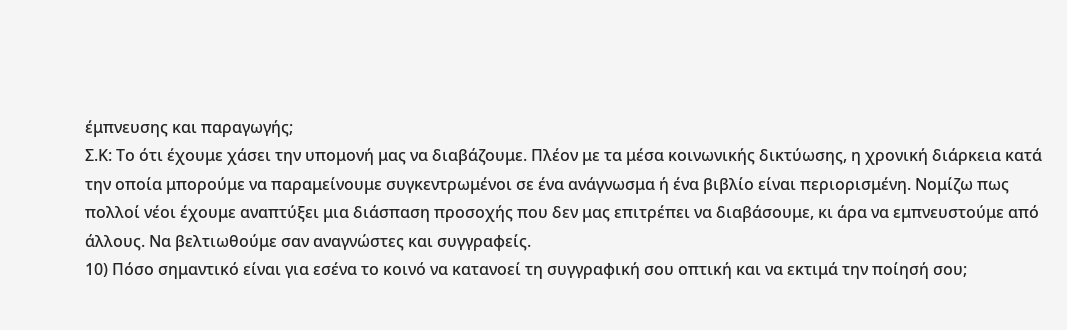έμπνευσης και παραγωγής;
Σ.Κ: Το ότι έχουμε χάσει την υπομονή μας να διαβάζουμε. Πλέον με τα μέσα κοινωνικής δικτύωσης, η χρονική διάρκεια κατά την οποία μπορούμε να παραμείνουμε συγκεντρωμένοι σε ένα ανάγνωσμα ή ένα βιβλίο είναι περιορισμένη. Νομίζω πως πολλοί νέοι έχουμε αναπτύξει μια διάσπαση προσοχής που δεν μας επιτρέπει να διαβάσουμε, κι άρα να εμπνευστούμε από άλλους. Να βελτιωθούμε σαν αναγνώστες και συγγραφείς.
10) Πόσο σημαντικό είναι για εσένα το κοινό να κατανοεί τη συγγραφική σου οπτική και να εκτιμά την ποίησή σου;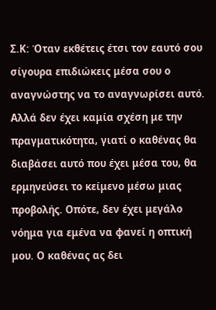Σ.Κ: Όταν εκθέτεις έτσι τον εαυτό σου σίγουρα επιδιώκεις μέσα σου ο αναγνώστης να το αναγνωρίσει αυτό. Αλλά δεν έχει καμία σχέση με την πραγματικότητα, γιατί ο καθένας θα διαβάσει αυτό που έχει μέσα του, θα ερμηνεύσει το κείμενο μέσω μιας προβολής. Οπότε, δεν έχει μεγάλο νόημα για εμένα να φανεί η οπτική μου. Ο καθένας ας δει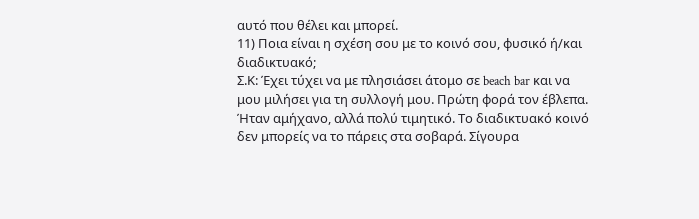αυτό που θέλει και μπορεί.
11) Ποια είναι η σχέση σου με το κοινό σου, φυσικό ή/και διαδικτυακό;
Σ.Κ: Έχει τύχει να με πλησιάσει άτομο σε beach bar και να μου μιλήσει για τη συλλογή μου. Πρώτη φορά τον έβλεπα. Ήταν αμήχανο, αλλά πολύ τιμητικό. Το διαδικτυακό κοινό δεν μπορείς να το πάρεις στα σοβαρά. Σίγουρα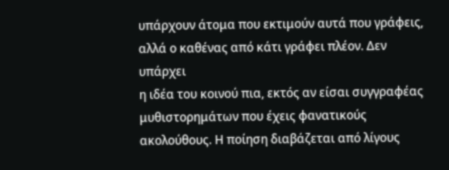υπάρχουν άτομα που εκτιμούν αυτά που γράφεις, αλλά ο καθένας από κάτι γράφει πλέον. Δεν υπάρχει
η ιδέα του κοινού πια, εκτός αν είσαι συγγραφέας μυθιστορημάτων που έχεις φανατικούς ακολούθους. Η ποίηση διαβάζεται από λίγους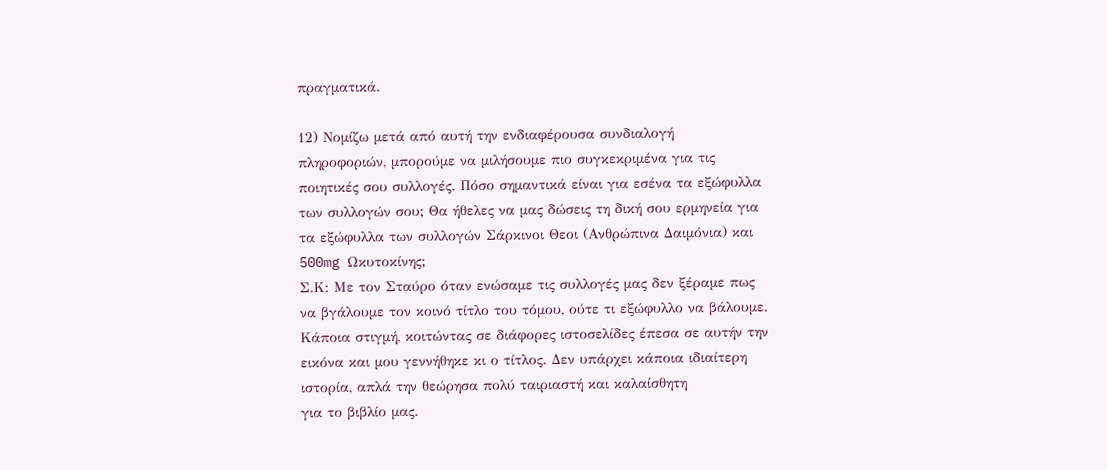πραγματικά.

12) Νομίζω μετά από αυτή την ενδιαφέρουσα συνδιαλογή πληροφοριών, μπορούμε να μιλήσουμε πιο συγκεκριμένα για τις ποιητικές σου συλλογές. Πόσο σημαντικά είναι για εσένα τα εξώφυλλα των συλλογών σου; Θα ήθελες να μας δώσεις τη δική σου ερμηνεία για τα εξώφυλλα των συλλογών Σάρκινοι Θεοι (Ανθρώπινα Δαιμόνια) και 500mg Ωκυτοκίνης;
Σ.Κ: Με τον Σταύρο όταν ενώσαμε τις συλλογές μας δεν ξέραμε πως να βγάλουμε τον κοινό τίτλο του τόμου, ούτε τι εξώφυλλο να βάλουμε. Κάποια στιγμή, κοιτώντας σε διάφορες ιστοσελίδες έπεσα σε αυτήν την εικόνα και μου γεννήθηκε κι ο τίτλος. Δεν υπάρχει κάποια ιδιαίτερη ιστορία, απλά την θεώρησα πολύ ταιριαστή και καλαίσθητη
για το βιβλίο μας.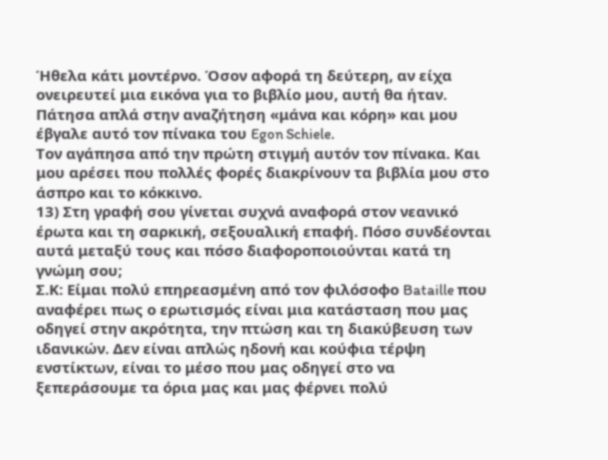Ήθελα κάτι μοντέρνο. Όσον αφορά τη δεύτερη, αν είχα ονειρευτεί μια εικόνα για το βιβλίο μου, αυτή θα ήταν. Πάτησα απλά στην αναζήτηση «μάνα και κόρη» και μου έβγαλε αυτό τον πίνακα του Egon Schiele.
Τον αγάπησα από την πρώτη στιγμή αυτόν τον πίνακα. Και μου αρέσει που πολλές φορές διακρίνουν τα βιβλία μου στο άσπρο και το κόκκινο.
13) Στη γραφή σου γίνεται συχνά αναφορά στον νεανικό έρωτα και τη σαρκική, σεξουαλική επαφή. Πόσο συνδέονται αυτά μεταξύ τους και πόσο διαφοροποιούνται κατά τη γνώμη σου;
Σ.Κ: Είμαι πολύ επηρεασμένη από τον φιλόσοφο Bataille που αναφέρει πως ο ερωτισμός είναι μια κατάσταση που μας οδηγεί στην ακρότητα, την πτώση και τη διακύβευση των ιδανικών. Δεν είναι απλώς ηδονή και κούφια τέρψη
ενστίκτων, είναι το μέσο που μας οδηγεί στο να ξεπεράσουμε τα όρια μας και μας φέρνει πολύ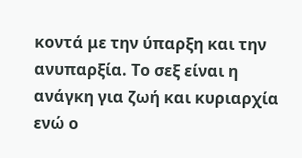κοντά με την ύπαρξη και την ανυπαρξία. Το σεξ είναι η ανάγκη για ζωή και κυριαρχία ενώ ο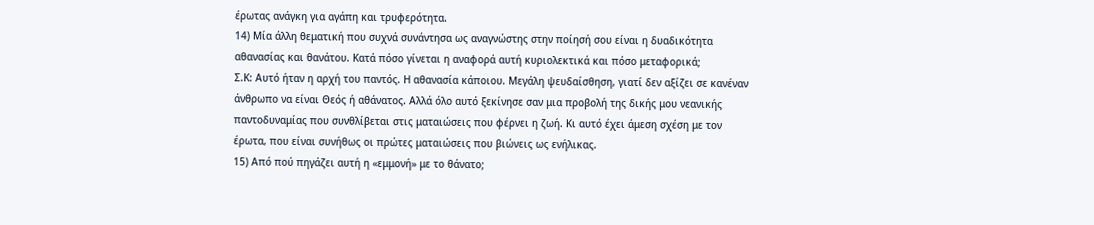έρωτας ανάγκη για αγάπη και τρυφερότητα.
14) Μία άλλη θεματική που συχνά συνάντησα ως αναγνώστης στην ποίησή σου είναι η δυαδικότητα αθανασίας και θανάτου. Κατά πόσο γίνεται η αναφορά αυτή κυριολεκτικά και πόσο μεταφορικά;
Σ.Κ: Αυτό ήταν η αρχή του παντός. Η αθανασία κάποιου. Μεγάλη ψευδαίσθηση, γιατί δεν αξίζει σε κανέναν άνθρωπο να είναι Θεός ή αθάνατος. Αλλά όλο αυτό ξεκίνησε σαν μια προβολή της δικής μου νεανικής παντοδυναμίας που συνθλίβεται στις ματαιώσεις που φέρνει η ζωή. Κι αυτό έχει άμεση σχέση με τον έρωτα, που είναι συνήθως οι πρώτες ματαιώσεις που βιώνεις ως ενήλικας.
15) Από πού πηγάζει αυτή η «εμμονή» με το θάνατο;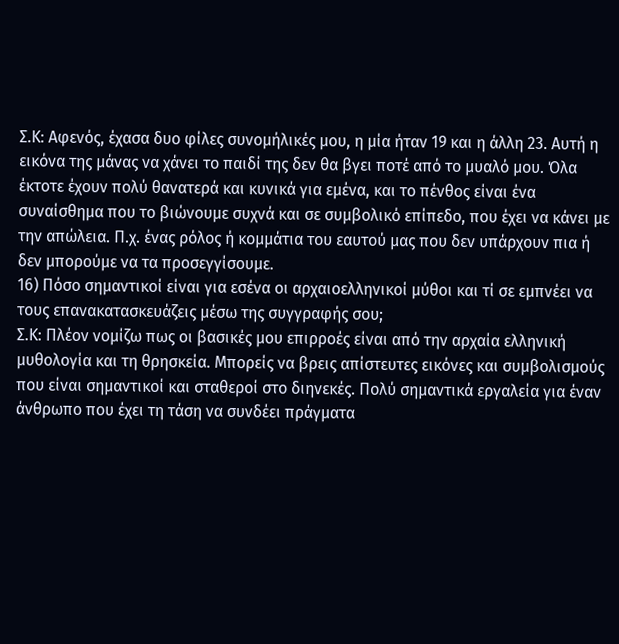Σ.Κ: Αφενός, έχασα δυο φίλες συνομήλικές μου, η μία ήταν 19 και η άλλη 23. Αυτή η εικόνα της μάνας να χάνει το παιδί της δεν θα βγει ποτέ από το μυαλό μου. Όλα έκτοτε έχουν πολύ θανατερά και κυνικά για εμένα, και το πένθος είναι ένα συναίσθημα που το βιώνουμε συχνά και σε συμβολικό επίπεδο, που έχει να κάνει με την απώλεια. Π.χ. ένας ρόλος ή κομμάτια του εαυτού μας που δεν υπάρχουν πια ή δεν μπορούμε να τα προσεγγίσουμε.
16) Πόσο σημαντικοί είναι για εσένα οι αρχαιοελληνικοί μύθοι και τί σε εμπνέει να τους επανακατασκευάζεις μέσω της συγγραφής σου;
Σ.Κ: Πλέον νομίζω πως οι βασικές μου επιρροές είναι από την αρχαία ελληνική μυθολογία και τη θρησκεία. Μπορείς να βρεις απίστευτες εικόνες και συμβολισμούς που είναι σημαντικοί και σταθεροί στο διηνεκές. Πολύ σημαντικά εργαλεία για έναν άνθρωπο που έχει τη τάση να συνδέει πράγματα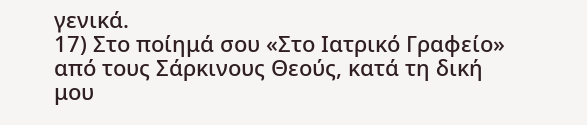γενικά.
17) Στο ποίημά σου «Στο Ιατρικό Γραφείο» από τους Σάρκινους Θεούς, κατά τη δική μου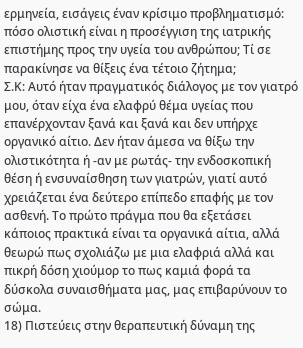ερμηνεία, εισάγεις έναν κρίσιμο προβληματισμό: πόσο ολιστική είναι η προσέγγιση της ιατρικής επιστήμης προς την υγεία του ανθρώπου; Τί σε παρακίνησε να θίξεις ένα τέτοιο ζήτημα;
Σ.Κ: Αυτό ήταν πραγματικός διάλογος με τον γιατρό μου, όταν είχα ένα ελαφρύ θέμα υγείας που επανέρχονταν ξανά και ξανά και δεν υπήρχε οργανικό αίτιο. Δεν ήταν άμεσα να θίξω την ολιστικότητα ή -αν με ρωτάς- την ενδοσκοπική θέση ή ενσυναίσθηση των γιατρών, γιατί αυτό χρειάζεται ένα δεύτερο επίπεδο επαφής με τον ασθενή. Το πρώτο πράγμα που θα εξετάσει κάποιος πρακτικά είναι τα οργανικά αίτια, αλλά θεωρώ πως σχολιάζω με μια ελαφριά αλλά και πικρή δόση χιούμορ το πως καμιά φορά τα δύσκολα συναισθήματα μας, μας επιβαρύνουν το σώμα.
18) Πιστεύεις στην θεραπευτική δύναμη της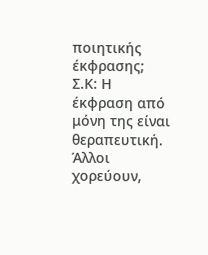ποιητικής έκφρασης;
Σ.Κ: Η έκφραση από μόνη της είναι θεραπευτική. Άλλοι χορεύουν,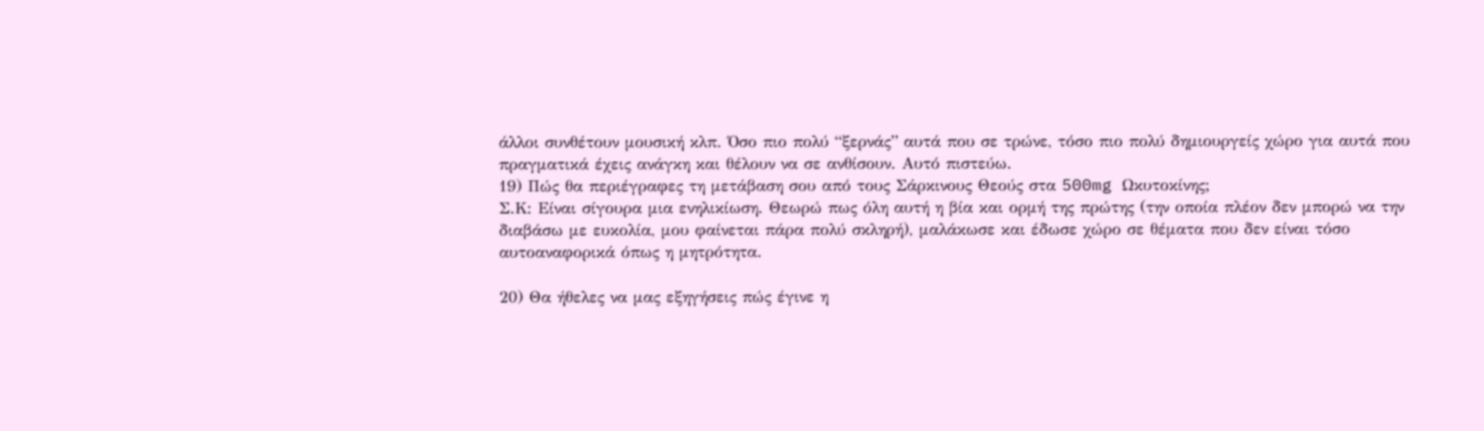άλλοι συνθέτουν μουσική κλπ. Όσο πιο πολύ “ξερνάς” αυτά που σε τρώνε, τόσο πιο πολύ δημιουργείς χώρο για αυτά που πραγματικά έχεις ανάγκη και θέλουν να σε ανθίσουν. Αυτό πιστεύω.
19) Πώς θα περιέγραφες τη μετάβαση σου από τους Σάρκινους Θεούς στα 500mg Ωκυτοκίνης;
Σ.Κ: Είναι σίγουρα μια ενηλικίωση. Θεωρώ πως όλη αυτή η βία και ορμή της πρώτης (την οποία πλέον δεν μπορώ να την διαβάσω με ευκολία, μου φαίνεται πάρα πολύ σκληρή), μαλάκωσε και έδωσε χώρο σε θέματα που δεν είναι τόσο αυτοαναφορικά όπως η μητρότητα.

20) Θα ήθελες να μας εξηγήσεις πώς έγινε η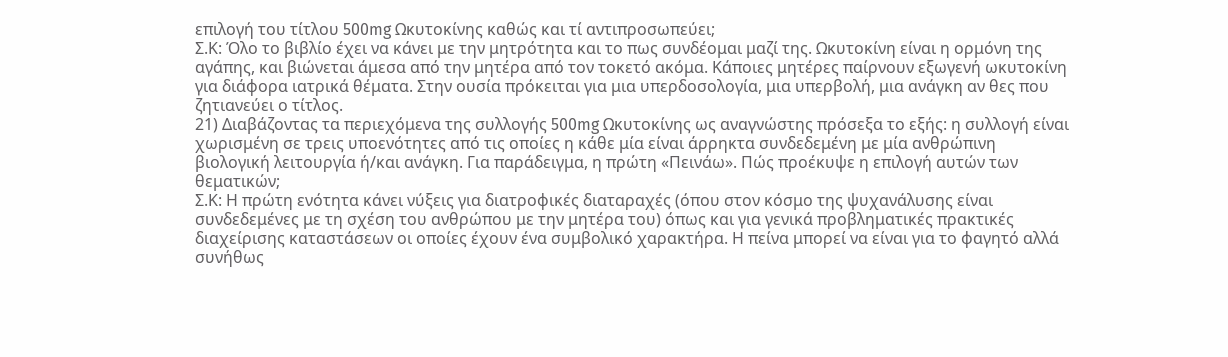επιλογή του τίτλου 500mg Ωκυτοκίνης καθώς και τί αντιπροσωπεύει;
Σ.Κ: Όλο το βιβλίο έχει να κάνει με την μητρότητα και το πως συνδέομαι μαζί της. Ωκυτοκίνη είναι η ορμόνη της αγάπης, και βιώνεται άμεσα από την μητέρα από τον τοκετό ακόμα. Κάποιες μητέρες παίρνουν εξωγενή ωκυτοκίνη για διάφορα ιατρικά θέματα. Στην ουσία πρόκειται για μια υπερδοσολογία, μια υπερβολή, μια ανάγκη αν θες που ζητιανεύει ο τίτλος.
21) Διαβάζοντας τα περιεχόμενα της συλλογής 500mg Ωκυτοκίνης ως αναγνώστης πρόσεξα το εξής: η συλλογή είναι χωρισμένη σε τρεις υποενότητες από τις οποίες η κάθε μία είναι άρρηκτα συνδεδεμένη με μία ανθρώπινη βιολογική λειτουργία ή/και ανάγκη. Για παράδειγμα, η πρώτη «Πεινάω». Πώς προέκυψε η επιλογή αυτών των θεματικών;
Σ.Κ: Η πρώτη ενότητα κάνει νύξεις για διατροφικές διαταραχές (όπου στον κόσμο της ψυχανάλυσης είναι συνδεδεμένες με τη σχέση του ανθρώπου με την μητέρα του) όπως και για γενικά προβληματικές πρακτικές διαχείρισης καταστάσεων οι οποίες έχουν ένα συμβολικό χαρακτήρα. Η πείνα μπορεί να είναι για το φαγητό αλλά συνήθως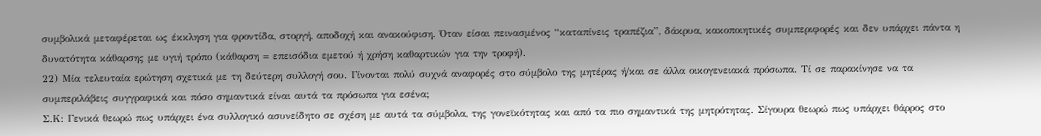συμβολικά μεταφέρεται ως έκκληση για φροντίδα, στοργή, αποδοχή και ανακούφιση. Όταν είσαι πεινασμένος “καταπίνεις τραπέζια”, δάκρυα, κακοποιητικές συμπεριφορές και δεν υπάρχει πάντα η δυνατότητα κάθαρσης με υγιή τρόπο (κάθαρση = επεισόδια εμετού ή χρήση καθαρτικών για την τροφή).
22) Μία τελευταία ερώτηση σχετικά με τη δεύτερη συλλογή σου. Γίνονται πολύ συχνά αναφορές στο σύμβολο της μητέρας ή/και σε άλλα οικογενειακά πρόσωπα. Τί σε παρακίνησε να τα συμπεριλάβεις συγγραφικά και πόσο σημαντικά είναι αυτά τα πρόσωπα για εσένα;
Σ.Κ: Γενικά θεωρώ πως υπάρχει ένα συλλογικό ασυνείδητο σε σχέση με αυτά τα σύμβολα, της γονεϊκότητας και από τα πιο σημαντικά της μητρότητας. Σίγουρα θεωρώ πως υπάρχει θάρρος στο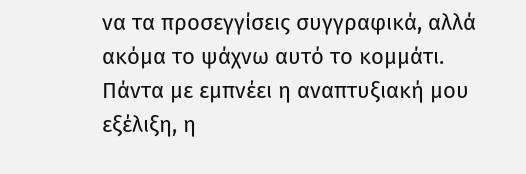να τα προσεγγίσεις συγγραφικά, αλλά ακόμα το ψάχνω αυτό το κομμάτι. Πάντα με εμπνέει η αναπτυξιακή μου εξέλιξη, η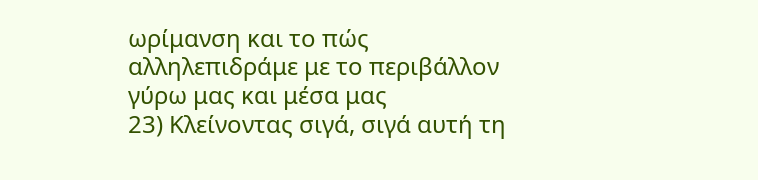ωρίμανση και το πώς αλληλεπιδράμε με το περιβάλλον γύρω μας και μέσα μας
23) Κλείνοντας σιγά, σιγά αυτή τη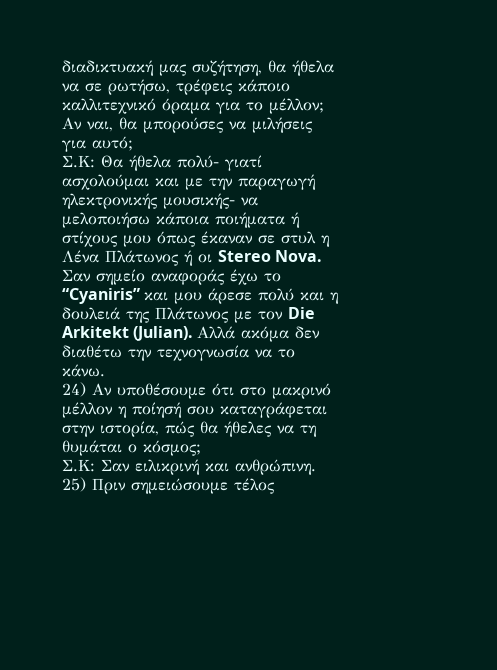διαδικτυακή μας συζήτηση, θα ήθελα να σε ρωτήσω, τρέφεις κάποιο καλλιτεχνικό όραμα για το μέλλον; Αν ναι, θα μπορούσες να μιλήσεις για αυτό;
Σ.Κ: Θα ήθελα πολύ- γιατί ασχολούμαι και με την παραγωγή ηλεκτρονικής μουσικής- να μελοποιήσω κάποια ποιήματα ή στίχους μου όπως έκαναν σε στυλ η Λένα Πλάτωνος ή οι Stereo Nova. Σαν σημείο αναφοράς έχω το “Cyaniris” και μου άρεσε πολύ και η δουλειά της Πλάτωνος με τον Die Arkitekt (Julian). Αλλά ακόμα δεν διαθέτω την τεχνογνωσία να το κάνω.
24) Αν υποθέσουμε ότι στο μακρινό μέλλον η ποίησή σου καταγράφεται στην ιστορία, πώς θα ήθελες να τη θυμάται ο κόσμος;
Σ.Κ: Σαν ειλικρινή και ανθρώπινη.
25) Πριν σημειώσουμε τέλος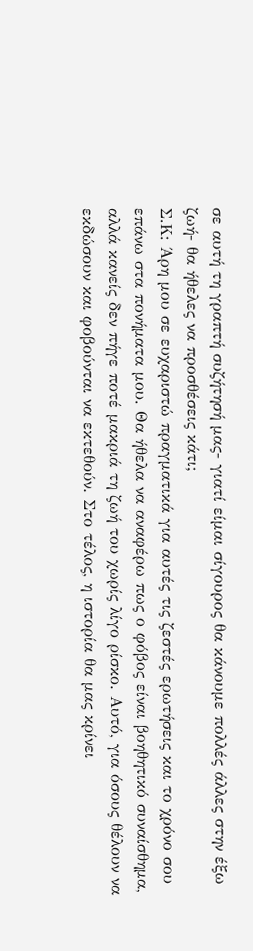σε αυτή τη γραπτή συζήτησή μας- γιατί είμαι σίγουρος θα κάνουμε πολλές άλλες στην έξω ζωή- θα ήθελες να προσθέσεις κάτι;
Σ.Κ: Άρη μου σε ευχαριστώ πραγματικά για αυτές τις ζεστές ερωτήσεις και το χρόνο σου επάνω στα πονήματα μου. Θα ήθελα να αναφέρω πως ο φόβος είναι βοηθητικό συναίσθημα, αλλά κανείς δεν πήγε ποτέ μακριά τη ζωή του χωρίς λίγο ρίσκο. Αυτό, για όσους θέλουν να εκδώσουν και φοβούνται να εκτεθούν. Στο τέλος, η ιστορία θα μας κρίνει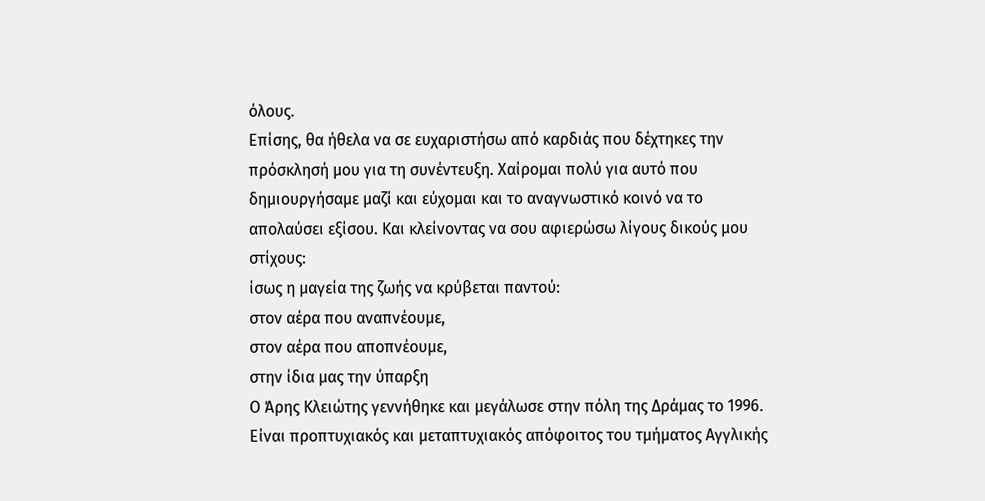όλους.
Επίσης, θα ήθελα να σε ευχαριστήσω από καρδιάς που δέχτηκες την πρόσκλησή μου για τη συνέντευξη. Χαίρομαι πολύ για αυτό που δημιουργήσαμε μαζί και εύχομαι και το αναγνωστικό κοινό να το απολαύσει εξίσου. Και κλείνοντας να σου αφιερώσω λίγους δικούς μου στίχους:
ίσως η μαγεία της ζωής να κρύβεται παντού:
στον αέρα που αναπνέουμε,
στον αέρα που αποπνέουμε,
στην ίδια μας την ύπαρξη
Ο Άρης Κλειώτης γεννήθηκε και μεγάλωσε στην πόλη της Δράμας το 1996. Είναι προπτυχιακός και μεταπτυχιακός απόφοιτος του τμήματος Αγγλικής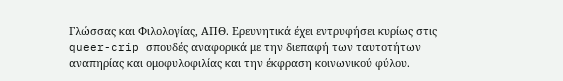Γλώσσας και Φιλολογίας, ΑΠΘ. Ερευνητικά έχει εντρυφήσει κυρίως στις queer-crip σπουδές αναφορικά με την διεπαφή των ταυτοτήτων αναπηρίας και ομοφυλοφιλίας και την έκφραση κοινωνικού φύλου.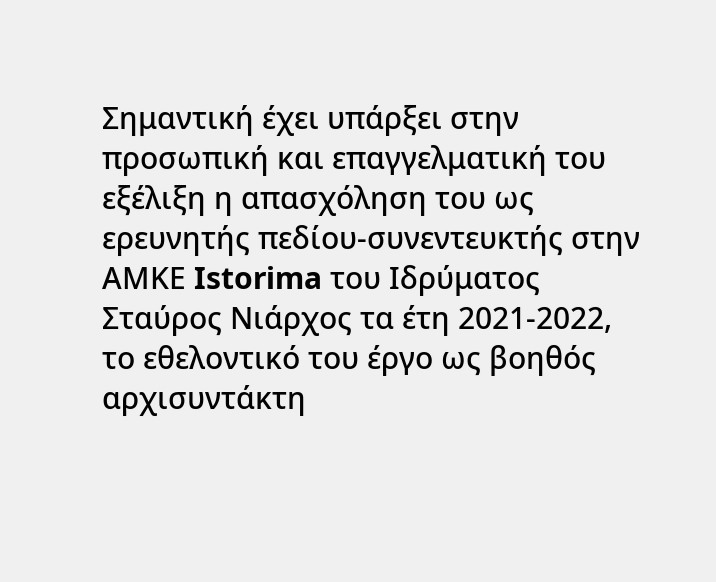Σημαντική έχει υπάρξει στην προσωπική και επαγγελματική του εξέλιξη η απασχόληση του ως ερευνητής πεδίου-συνεντευκτής στην ΑΜΚΕ Istorima του Ιδρύματος Σταύρος Νιάρχος τα έτη 2021-2022, το εθελοντικό του έργο ως βοηθός αρχισυντάκτη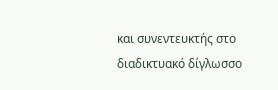και συνεντευκτής στο διαδικτυακό δίγλωσσο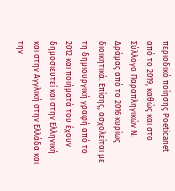περιοδικό ποίησης Poeticanet από το 2019, καθώς και στο Σύλλογο Παραπληγικών Ν. Δράμας από το 2016 κυρίως διοικητικά. Επίσης, ασχολείται με τη δημιουργική γραφή από το 2012 και ποιήματά του έχουν δημοσιευτεί και στην Ελληνική και στην Αγγλική στην Ελλάδα και την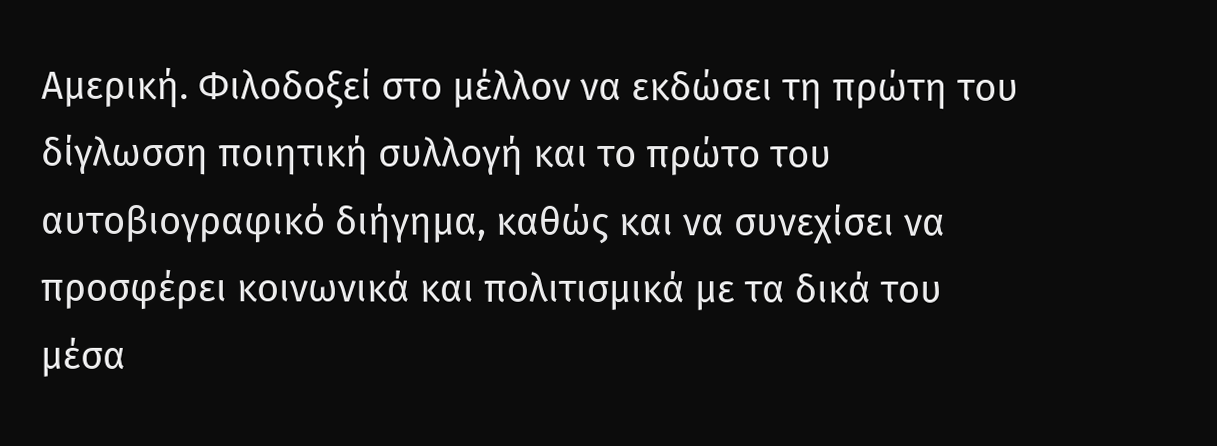Αμερική. Φιλοδοξεί στο μέλλον να εκδώσει τη πρώτη του δίγλωσση ποιητική συλλογή και το πρώτο του αυτοβιογραφικό διήγημα, καθώς και να συνεχίσει να προσφέρει κοινωνικά και πολιτισμικά με τα δικά του μέσα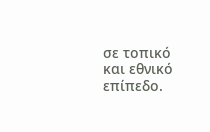σε τοπικό και εθνικό επίπεδο.